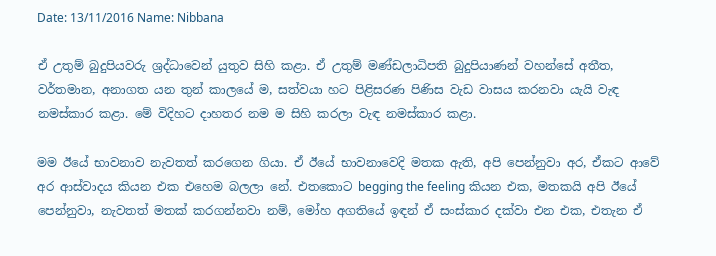Date: 13/11/2016 Name: Nibbana

ඒ උතුම් බුදුපියවරු ශ්‍රද්ධාවෙන් යුතුව සිහි කළා. ඒ උතුම් මණ්ඩලාධිපති බුදුපියාණන් වහන්සේ අතීත, වර්තමාන, අනාගත යන තුන් කාලයේ ම, සත්වයා හට පිළිසරණ පිණිස වැඩ වාසය කරනවා යැයි වැඳ නමස්කාර කළා. මේ විදිහට දාහතර නම ම සිහි කරලා වැඳ නමස්කාර කළා.

මම ඊයේ භාවනාව නැවතත් කරගෙන ගියා. ඒ ඊයේ භාවනාවෙදි මතක ඇති, අපි පෙන්නුවා අර, ඒකට ආවේ අර ආස්වාදය කියන එක එහෙම බලලා නේ. එතකොට begging the feeling කියන එක, මතකයි අපි ඊයේ පෙන්නුවා, නැවතත් මතක් කරගන්නවා නම්, මෝහ අගතියේ ඉඳන් ඒ සංස්කාර දක්වා එන එක, එතැන ඒ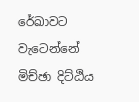රේඛාවට වැටෙන්නේ මිච්ඡා දිට්ඨිය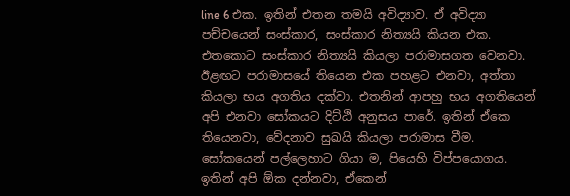line 6 එක. ඉතින් එතන තමයි අවිද්‍යාව. ඒ අවිද්‍යා පච්චයෙන් සංස්කාර, සංස්කාර නිත්‍යයි කියන එක. එතකොට සංස්කාර නිත්‍යයි කියලා පරාමාසගත වෙනවා. ඊළඟට පරාමාසයේ තියෙන එක පහළට එනවා, අත්තා කියලා භය අගතිය දක්වා. එතනින් ආපහු භය අගතියෙන් අපි එනවා සෝකයට දිට්ඨි අනුසය පාරේ. ඉතින් ඒකෙ තියෙනවා, වේදනාව සුඛයි කියලා පරාමාස වීම. සෝකයෙන් පල්ලෙහාට ගියා ම, පියෙහි විප්පයොගය. ඉතින් අපි ඕක දන්නවා, ඒකෙන්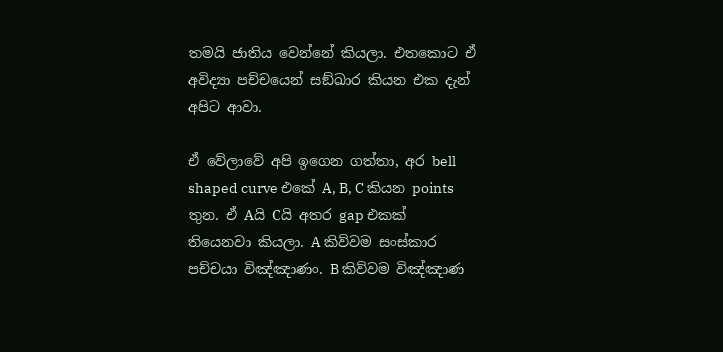තමයි ජාතිය වෙන්නේ කියලා. එතකොට ඒ අවිද්‍යා පච්චයෙන් සඞ්‌ඛාර කියන එක දැන් අපිට ආවා.

ඒ වේලාවේ අපි ඉගෙන ගත්තා, අර bell shaped curve එකේ A, B, C කියන points තුන. ඒ Aයි Cයි අතර gap එකක් තියෙනවා කියලා. A කිව්වම සංස්කාර පච්චයා විඤ්ඤාණං. B කිව්වම විඤ්ඤාණ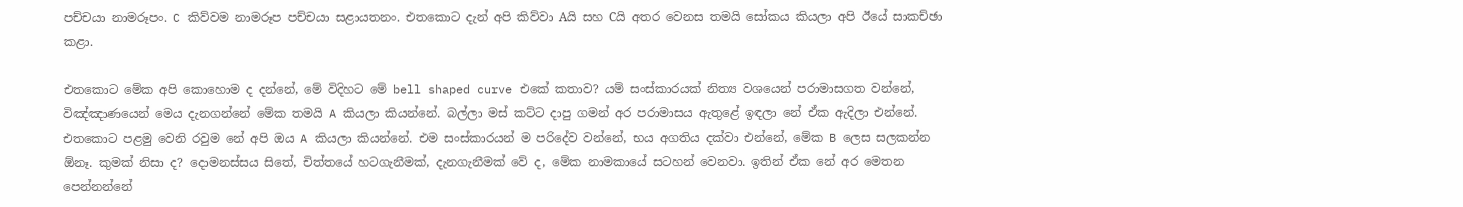පච්චයා නාමරූපං. C කිව්වම නාමරූප පච්චයා සළායතනං. එතකොට දැන් අපි කිව්වා Aයි සහ Cයි අතර වෙනස තමයි සෝකය කියලා අපි ඊයේ සාකච්ඡා කළා.

එතකොට මේක අපි කොහොම ද දන්නේ, මේ විදිහට මේ bell shaped curve එකේ කතාව? යම් සංස්කාරයක් නිත්‍ය වශයෙන් පරාමාසගත වන්නේ, විඤ්ඤාණයෙන් මෙය දැනගන්නේ මේක තමයි A කියලා කියන්නේ. බල්ලා මස් කට්ට දාපු ගමන් අර පරාමාසය ඇතුළේ ඉඳලා නේ ඒක ඇදිලා එන්නේ. එතකොට පළමු වෙනි රවුම නේ අපි ඔය A කියලා කියන්නේ. එම සංස්කාරයන් ම පරිදේව වන්නේ, භය අගතිය දක්වා එන්නේ, මේක B ලෙස සලකන්න ඕනෑ. කුමක් නිසා ද? දොමනස්සය සිතේ, චිත්තයේ හටගැනීමක්, දැනගැනීමක් වේ ද, මේක නාමකායේ සටහන් වෙනවා. ඉතින් ඒක නේ අර මෙතන පෙන්නන්නේ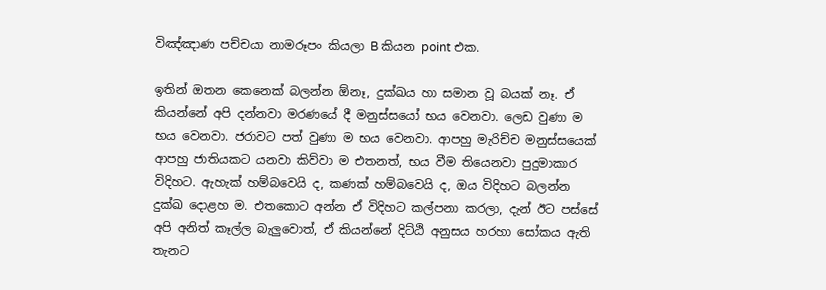විඤ්ඤාණ පච්චයා නාමරූපං කියලා B කියන point එක.

ඉතින් ඔතන කෙනෙක් බලන්න ඕනෑ, දුක්ඛය හා සමාන වූ බයක් නෑ. ඒ කියන්නේ අපි දන්නවා මරණයේ දී මනුස්සයෝ භය වෙනවා. ලෙඩ වුණා ම භය වෙනවා. ජරාවට පත් වුණා ම භය වෙනවා. ආපහු මැරිච්ච මනුස්සයෙක් ආපහු ජාතියකට යනවා කිව්වා ම එතනත්, භය වීම තියෙනවා පුදුමාකාර විදිහට. ඇහැක් හම්බවෙයි ද, කණක් හම්බවෙයි ද, ඔය විදිහට බලන්න දුක්ඛ දොළහ ම. එතකොට අන්න ඒ විදිහට කල්පනා කරලා, දැන් ඊට පස්සේ අපි අනිත් කෑල්ල බැලුවොත්, ඒ කියන්නේ දිට්ඨි අනුසය හරහා සෝකය ඇති තැනට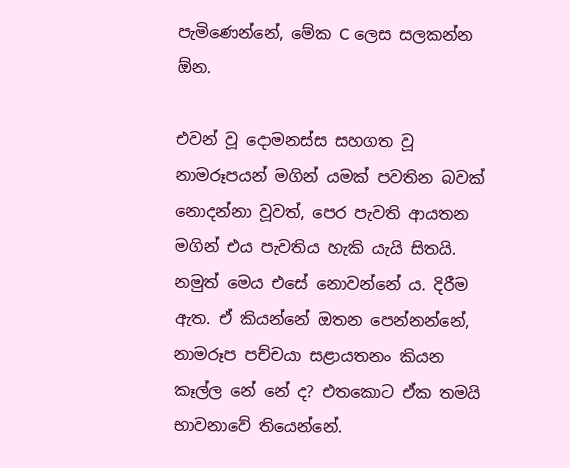පැමිණෙන්නේ, මේක C ලෙස සලකන්න ඕන.

එවන් වූ දොමනස්ස සහගත වූ නාමරූපයන් මගින් යමක් පවතින බවක් නොදන්නා වූවත්, පෙර පැවති ආයතන මගින් එය පැවතිය හැකි යැයි සිතයි. නමුත් මෙය එසේ නොවන්නේ ය. දිරීම ඇත. ඒ කියන්නේ ඔතන පෙන්නන්නේ, නාමරූප පච්චයා සළායතනං කියන කෑල්ල නේ නේ ද? එතකොට ඒක තමයි භාවනාවේ තියෙන්නේ.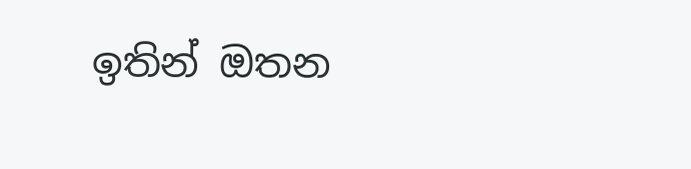ඉතින් ඔතන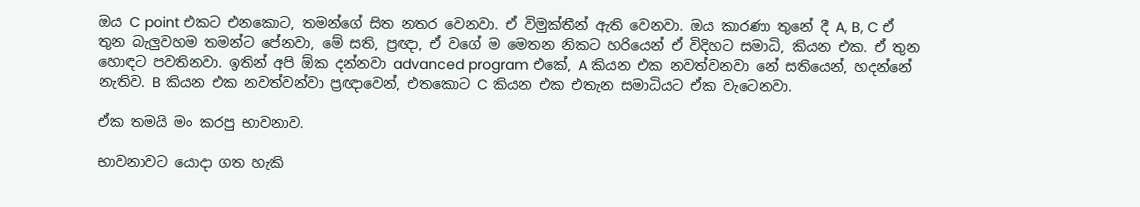ඔය C point එකට එනකොට, තමන්ගේ සිත නතර වෙනවා. ඒ විමුක්තීන් ඇති වෙනවා. ඔය කාරණා තුනේ දී A, B, C ඒ තුන බැලුවහම තමන්ට පේනවා, මේ සති, ප්‍රඥා, ඒ වගේ ම මෙතන නිකට හරියෙන් ඒ විදිහට සමාධි, කියන එක. ඒ තුන හොඳට පවතිනවා. ඉතින් අපි ඕක දන්නවා advanced program එකේ, A කියන එක නවත්වනවා නේ සතියෙන්, හදන්නේ නැතිව. B කියන එක නවත්වන්වා ප්‍රඥාවෙන්, එතකොට C කියන එක එතැන සමාධියට ඒක වැටෙනවා.

ඒක තමයි මං කරපු භාවනාව.

භාවනාවට යොදා ගත හැකි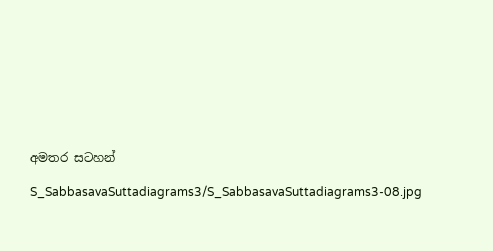අමතර සටහන්

S_SabbasavaSuttadiagrams3/S_SabbasavaSuttadiagrams3-08.jpg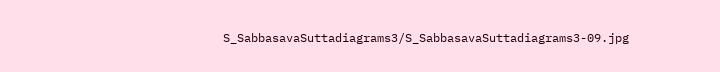S_SabbasavaSuttadiagrams3/S_SabbasavaSuttadiagrams3-09.jpg